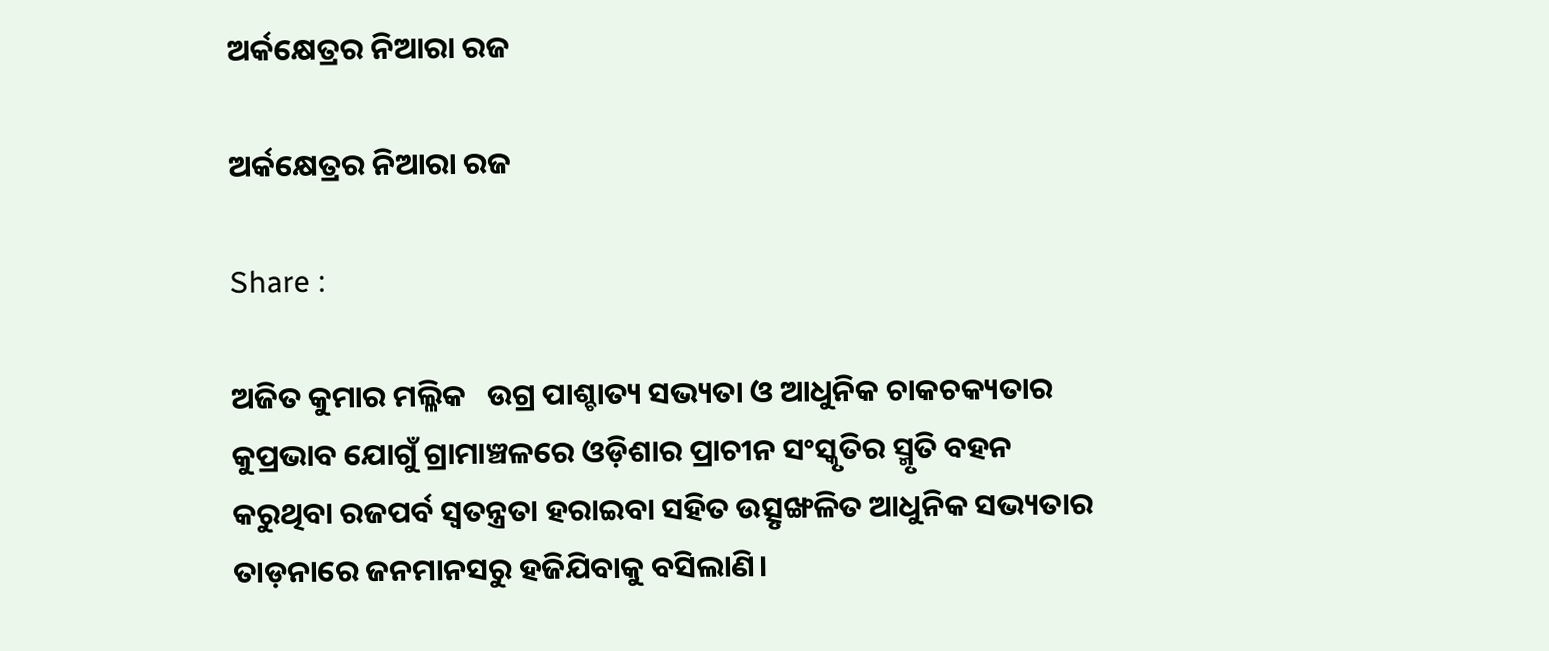ଅର୍କକ୍ଷେତ୍ରର ନିଆରା ରଜ

ଅର୍କକ୍ଷେତ୍ରର ନିଆରା ରଜ

Share :

ଅଜିତ କୁମାର ମଲ୍ଳିକ   ଉଗ୍ର ପାଶ୍ଚାତ୍ୟ ସଭ୍ୟତା ଓ ଆଧୁନିକ ଚାକଚକ୍ୟତାର କୁପ୍ରଭାବ ଯୋଗୁଁ ଗ୍ରାମାଞ୍ଚଳରେ ଓଡ଼ିଶାର ପ୍ରାଚୀନ ସଂସ୍କୃତିର ସ୍ମୃତି ବହନ କରୁଥିବା ରଜପର୍ବ ସ୍ୱତନ୍ତ୍ରତା ହରାଇବା ସହିତ ଉତ୍ସୃଙ୍ଖଳିତ ଆଧୁନିକ ସଭ୍ୟତାର ତାଡ଼ନାରେ ଜନମାନସରୁ ହଜିଯିବାକୁ ବସିଲାଣି।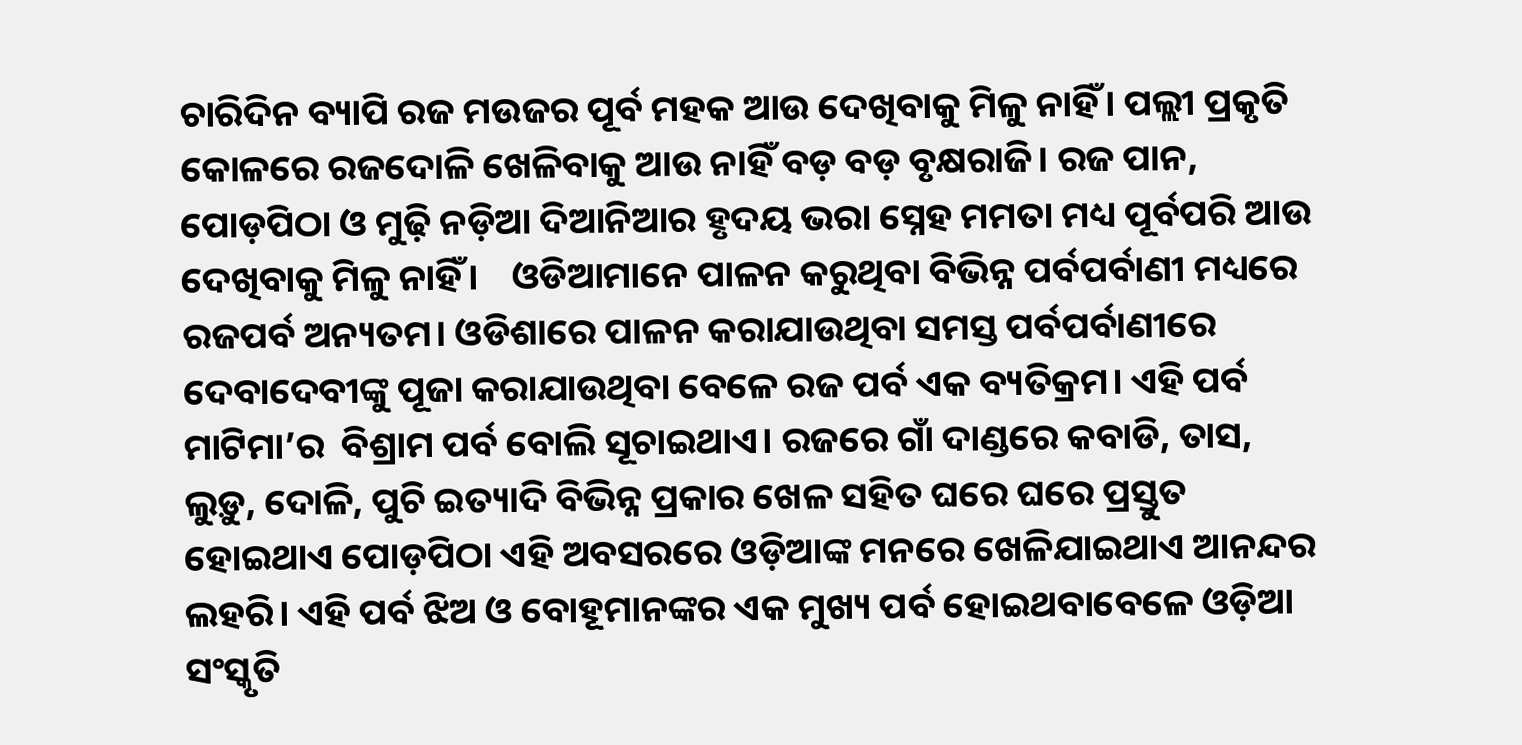ଚାରିଦିନ ବ୍ୟାପି ରଜ ମଉଜର ପୂର୍ବ ମହକ ଆଉ ଦେଖିବାକୁ ମିଳୁ ନାହିଁ। ପଲ୍ଲୀ ପ୍ରକୃତି କୋଳରେ ରଜଦୋଳି ଖେଳିବାକୁ ଆଉ ନାହିଁ ବଡ଼ ବଡ଼ ବୃକ୍ଷରାଜି। ରଜ ପାନ, ପୋଡ଼ପିଠା ଓ ମୁଢ଼ି ନଡ଼ିଆ ଦିଆନିଆର ହୃଦୟ ଭରା ସ୍ନେହ ମମତା ମଧ୍ୟ ପୂର୍ବପରି ଆଉ ଦେଖିବାକୁ ମିଳୁ ନାହିଁ।    ଓଡିଆମାନେ ପାଳନ କରୁଥିବା ବିଭିନ୍ନ ପର୍ବପର୍ବାଣୀ ମଧ୍ୟରେ ରଜପର୍ବ ଅନ୍ୟତମ। ଓଡିଶାରେ ପାଳନ କରାଯାଉଥିବା ସମସ୍ତ ପର୍ବପର୍ବାଣୀରେ ଦେବାଦେବୀଙ୍କୁ ପୂଜା କରାଯାଉଥିବା ବେଳେ ରଜ ପର୍ବ ଏକ ବ୍ୟତିକ୍ରମ। ଏହି ପର୍ବ ମାଟିମା’ର  ବିଶ୍ରାମ ପର୍ବ ବୋଲି ସୂଚାଇଥାଏ। ରଜରେ ଗାଁ ଦାଣ୍ଡରେ କବାଡି, ତାସ, ଲୁଡ଼ୁ, ଦୋଳି, ପୁଚି ଇତ୍ୟାଦି ବିଭିନ୍ନ ପ୍ରକାର ଖେଳ ସହିତ ଘରେ ଘରେ ପ୍ରସ୍ତୁତ ହୋଇଥାଏ ପୋଡ଼ପିଠା ଏହି ଅବସରରେ ଓଡ଼ିଆଙ୍କ ମନରେ ଖେଳିଯାଇଥାଏ ଆନନ୍ଦର ଲହରି। ଏହି ପର୍ବ ଝିଅ ଓ ବୋହୂମାନଙ୍କର ଏକ ମୁଖ୍ୟ ପର୍ବ ହୋଇଥବାବେଳେ ଓଡ଼ିଆ ସଂସ୍କୃତି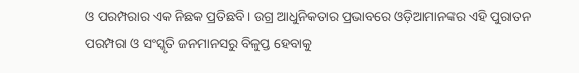ଓ ପରମ୍ପରାର ଏକ ନିଛକ ପ୍ରତିଛବି। ଉଗ୍ର ଆଧୁନିକତାର ପ୍ରଭାବରେ ଓଡ଼ିଆମାନଙ୍କର ଏହି ପୁରାତନ ପରମ୍ପରା ଓ ସଂସ୍କୃତି ଜନମାନସରୁ ବିଳୁପ୍ତ ହେବାକୁ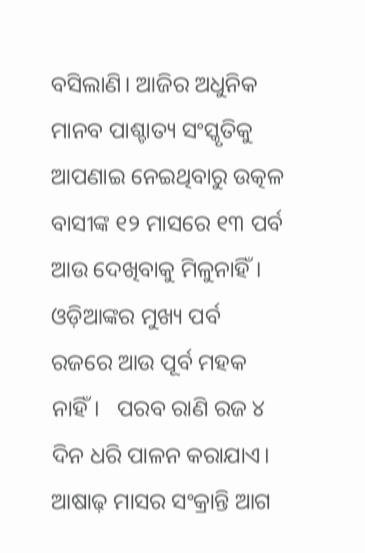ବସିଲାଣି। ଆଜିର ଅଧୁନିକ ମାନବ ପାଶ୍ଚାତ୍ୟ ସଂସ୍କୃତିକୁ ଆପଣାଇ ନେଇଥିବାରୁ ଉତ୍କଳ ବାସୀଙ୍କ ୧୨ ମାସରେ ୧୩ ପର୍ବ ଆଉ ଦେଖିବାକୁ ମିଳୁନାହିଁ। ଓଡ଼ିଆଙ୍କର ମୁଖ୍ୟ ପର୍ବ ରଜରେ ଆଉ ପୂର୍ବ ମହକ ନାହିଁ।   ପରବ ରାଣି ରଜ ୪ ଦିନ ଧରି ପାଳନ କରାଯାଏ। ଆଷାଢ଼ ମାସର ସଂକ୍ରାନ୍ତି ଆଗ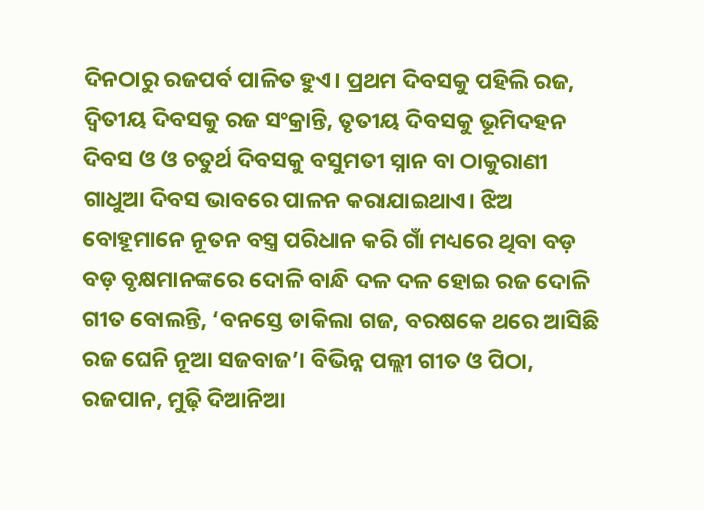ଦିନଠାରୁ ରଜପର୍ବ ପାଳିତ ହୁଏ। ପ୍ରଥମ ଦିବସକୁ ପହିଲି ରଜ, ଦ୍ୱିତୀୟ ଦିବସକୁ ରଜ ସଂକ୍ରାନ୍ତି, ତୃତୀୟ ଦିବସକୁ ଭୂମିଦହନ ଦିବସ ଓ ଓ ଚତୁର୍ଥ ଦିବସକୁ ବସୁମତୀ ସ୍ନାନ ବା ଠାକୁରାଣୀ ଗାଧୁଆ ଦିବସ ଭାବରେ ପାଳନ କରାଯାଇଥାଏ। ଝିଅ ବୋହୂମାନେ ନୂତନ ବସ୍ତ୍ର ପରିଧାନ କରି ଗାଁ ମଧ୍ୟରେ ଥିବା ବଡ଼ ବଡ଼ ବୃକ୍ଷମାନଙ୍କରେ ଦୋଳି ବାନ୍ଧି ଦଳ ଦଳ ହୋଇ ରଜ ଦୋଳି ଗୀତ ବୋଲନ୍ତି, ‘ବନସ୍ତେ ଡାକିଲା ଗଜ, ବରଷକେ ଥରେ ଆସିଛି ରଜ ଘେନି ନୂଆ ସଜବାଜ’। ବିଭିନ୍ନ ପଲ୍ଲୀ ଗୀତ ଓ ପିଠା, ରଜପାନ, ମୁଢ଼ି ଦିଆନିଆ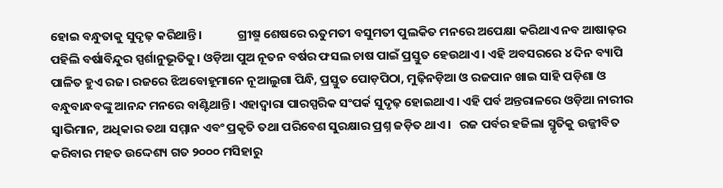ହୋଇ ବନ୍ଧୁତାକୁ ସୁଦୃଢ଼ କରିଥାନ୍ତି।             ଗ୍ରୀଷ୍ମ ଶେଷରେ ଋତୁମତୀ ବସୁମତୀ ପୁଲକିତ ମନରେ ଅପେକ୍ଷା କରିଥାଏ ନବ ଆଷାଢ଼ର ପହିଲି ବର୍ଷାବିନ୍ଦୁର ସ୍ପର୍ଶାନୁଭୂତିକୁ। ଓଡ଼ିଆ ପୁଅ ନୂତନ ବର୍ଷର ଫସଲ ଚାଷ ପାଇଁ ପ୍ରସ୍ତୁତ ହେଉଥାଏ। ଏହି ଅବସରରେ ୪ ଦିନ ବ୍ୟାପି ପାଳିତ ହୁଏ ରଜ। ରଜରେ ଝିଅବୋହୂମାନେ ନୂଆଲୁଗା ପିନ୍ଧି, ପ୍ରସ୍ତୁତ ପୋଡ଼ପିଠା, ମୁଢ଼ିନଡ଼ିଆ ଓ ରଜପାନ ଖାଇ ସାହି ପଡ଼ିଶା ଓ ବନ୍ଧୁବାନ୍ଧବଙ୍କୁ ଆନନ୍ଦ ମନରେ ବାଣ୍ଟିଥାନ୍ତି। ଏହାଦ୍ୱାରା ପାରସ୍ପରିକ ସଂପର୍କ ସୁଦୃଢ଼ ହୋଇଥାଏ। ଏହି ପର୍ବ ଅନ୍ତରାଳରେ ଓଡ଼ିଆ ନାରୀର ସ୍ୱାଭିମାନ, ଅଧିକାର ତଥା ସମ୍ମାନ ଏବଂ ପ୍ରକୃତି ତଥା ପରିବେଶ ସୁରକ୍ଷାର ପ୍ରଶ୍ନ ଜଡ଼ିତ ଥାଏ।   ରଜ ପର୍ବର ହଜିଲା ସ୍ମୃତିକୁ ଉଜ୍ଜୀବିତ କରିବାର ମହତ ଉଦ୍ଦେଶ୍ୟ ଗତ ୨୦୦୦ ମସିହାରୁ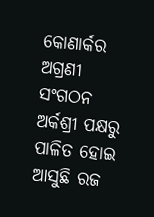କୋଣାର୍କର ଅଗ୍ରଣୀ ସଂଗଠନ ଅର୍କଶ୍ରୀ ପକ୍ଷରୁ ପାଳିତ ହୋଇ ଆସୁଛି ରଜ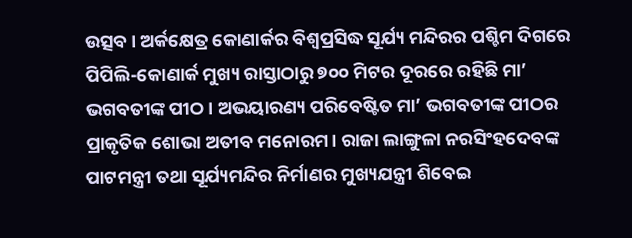ଉତ୍ସବ। ଅର୍କକ୍ଷେତ୍ର କୋଣାର୍କର ବିଶ୍ୱପ୍ରସିଦ୍ଧ ସୂର୍ଯ୍ୟ ମନ୍ଦିରର ପଶ୍ଚିମ ଦିଗରେ ପିପିଲି-କୋଣାର୍କ ମୁଖ୍ୟ ରାସ୍ତାଠାରୁ ୭୦୦ ମିଟର ଦୂରରେ ରହିଛି ମା’ ଭଗବତୀଙ୍କ ପୀଠ। ଅଭୟାରଣ୍ୟ ପରିବେଷ୍ଟିତ ମା’ ଭଗବତୀଙ୍କ ପୀଠର ପ୍ରାକୃତିକ ଶୋଭା ଅତୀବ ମନୋରମ। ରାଜା ଲାଙ୍ଗୁଳା ନରସିଂହଦେବଙ୍କ ପାଟମନ୍ତ୍ରୀ ତଥା ସୂର୍ଯ୍ୟମନ୍ଦିର ନିର୍ମାଣର ମୁଖ୍ୟଯନ୍ତ୍ରୀ ଶିବେଇ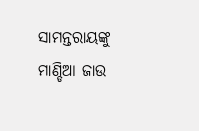ସାମନ୍ତରାୟଙ୍କୁ ମାଣ୍ଡିଆ ଜାଉ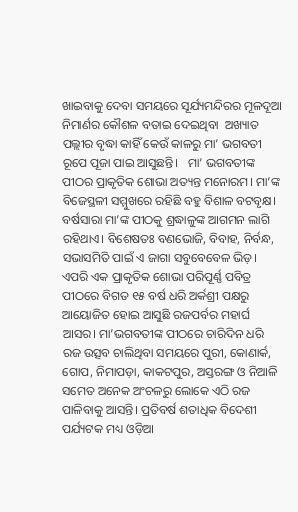ଖାଇବାକୁ ଦେବା ସମୟରେ ସୂର୍ଯ୍ୟମନ୍ଦିରର ମୂଳଦୂଆ ନିମାର୍ଣର କୌଶଳ ବତାଇ ଦେଇଥିବା  ଅଖ୍ୟାତ ପଲ୍ଲୀର ବୃଦ୍ଧା କାହିଁ କେଉଁ କାଳରୁ ମା’ ଭଗବତୀ ରୂପେ ପୂଜା ପାଇ ଆସୁଛନ୍ତି।   ମା’ ଭଗବତୀଙ୍କ ପୀଠର ପ୍ରାକୃତିକ ଶୋଭା ଅତ୍ୟନ୍ତ ମନୋରମ। ମା’ଙ୍କ ବିଜେସ୍ଥଳୀ ସମ୍ମୁଖରେ ରହିଛି ବହୁ ବିଶାଳ ବଟବୃକ୍ଷ। ବର୍ଷସାରା ମା’ଙ୍କ ପୀଠକୁ ଶ୍ରଦ୍ଧାଳୁଙ୍କ ଆଗମନ ଲାଗି ରହିଥାଏ। ବିଶେଷତଃ ବଣଭୋଜି, ବିବାହ, ନିର୍ବନ୍ଧ, ସଭାସମିତି ପାଇଁ ଏ ଜାଗା ସବୁବେବେଳ ଭିଡ଼। ଏପରି ଏକ ପ୍ରାକୃତିକ ଶୋଭା ପରିପୂର୍ଣ୍ଣ ପବିତ୍ର ପୀଠରେ ବିଗତ ୧୫ ବର୍ଷ ଧରି ଅର୍କଶ୍ରୀ ପକ୍ଷରୁ ଆୟୋଜିତ ହୋଇ ଆସୁଛି ରଜପର୍ବର ମହାର୍ଘ ଆସର। ମା’ଭଗବତୀଙ୍କ ପୀଠରେ ଚାରିଦିନ ଧରି ରଜ ଉତ୍ସବ ଚାଲିଥିବା ସମୟରେ ପୁରୀ, କୋଣାର୍କ, ଗୋପ, ନିମାପଡ଼ା, କାକଟପୁର, ଅସ୍ତରଙ୍ଗ ଓ ନିଆଳି ସମେତ ଅନେକ ଅଂଚଳରୁ ଲୋକେ ଏଠି ରଜ ପାଳିବାକୁ ଆସନ୍ତି। ପ୍ରତିବର୍ଷ ଶତାଧିକ ବିଦେଶୀ ପର୍ଯ୍ୟଟକ ମଧ୍ୟ ଓଡ଼ିଆ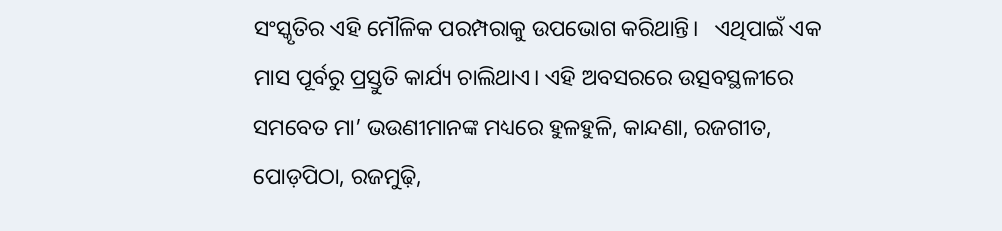ସଂସ୍କୃତିର ଏହି ମୌଳିକ ପରମ୍ପରାକୁ ଉପଭୋଗ କରିଥାନ୍ତି।   ଏଥିପାଇଁ ଏକ ମାସ ପୂର୍ବରୁ ପ୍ରସ୍ତୁତି କାର୍ଯ୍ୟ ଚାଲିଥାଏ। ଏହି ଅବସରରେ ଉତ୍ସବସ୍ଥଳୀରେ ସମବେତ ମା’ ଭଉଣୀମାନଙ୍କ ମଧ୍ୟରେ ହୁଳହୁଳି, କାନ୍ଦଣା, ରଜଗୀତ, ପୋଡ଼ପିଠା, ରଜମୁଢ଼ି,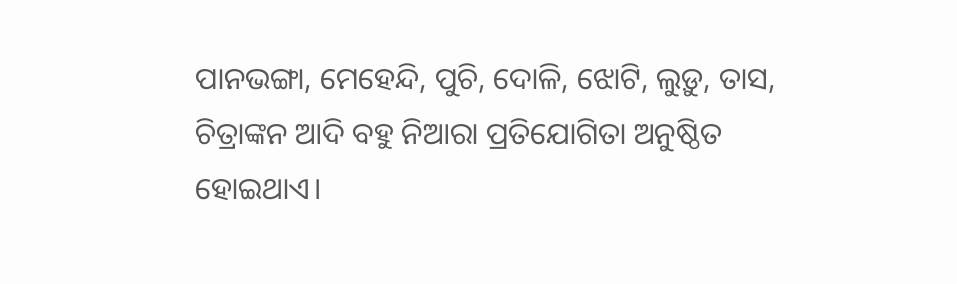ପାନଭଙ୍ଗା, ମେହେନ୍ଦି, ପୁଚି, ଦୋଳି, ଝୋଟି, ଲୁଡ଼ୁ, ତାସ, ଚିତ୍ରାଙ୍କନ ଆଦି ବହୁ ନିଆରା ପ୍ରତିଯୋଗିତା ଅନୁଷ୍ଠିତ ହୋଇଥାଏ।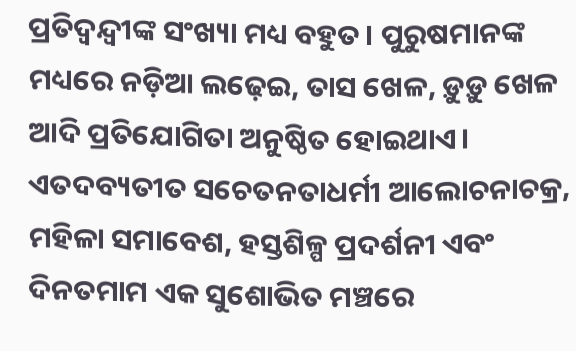ପ୍ରତିଦ୍ୱନ୍ଦ୍ବୀଙ୍କ ସଂଖ୍ୟା ମଧ୍ୟ ବହୁତ। ପୁରୁଷମାନଙ୍କ ମଧ୍ୟରେ ନଡ଼ିଆ ଲଢ଼େଇ, ତାସ ଖେଳ, ଡ଼ୁଡ଼ୁ ଖେଳ ଆଦି ପ୍ରତିଯୋଗିତା ଅନୁଷ୍ଠିତ ହୋଇଥାଏ। ଏତଦବ୍ୟତୀତ ସଚେତନତାଧର୍ମୀ ଆଲୋଚନାଚକ୍ର, ମହିଳା ସମାବେଶ, ହସ୍ତଶିଳ୍ପ ପ୍ରଦର୍ଶନୀ ଏବଂ ଦିନତମାମ ଏକ ସୁଶୋଭିତ ମଞ୍ଚରେ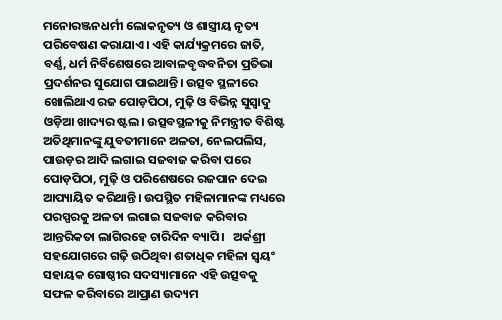ମନୋରଞ୍ଜନଧର୍ମୀ ଲୋକନୃତ୍ୟ ଓ ଶାସ୍ତ୍ରୀୟ ନୃତ୍ୟ ପରିବେଷଣ କରାଯାଏ। ଏହି କାର୍ଯ୍ୟକ୍ରମରେ ଜାତି, ବର୍ଣ୍ଣ, ଧର୍ମ ନିର୍ବିଶେଷରେ ଆବାଳବୃଦ୍ଧବନିତା ପ୍ରତିଭା ପ୍ରଦର୍ଶନର ସୁଯୋଗ ପାଇଥାନ୍ତି। ଉତ୍ସବ ସ୍ଥଳୀରେ ଖୋଲିଥାଏ ରଜ ପୋଡ଼ପିଠା, ମୁଢ଼ି ଓ ବିଭିନ୍ନ ସୁସ୍ୱାଦୁ ଓଡ଼ିଆ ଖାଦ୍ୟର ଷ୍ଟଲ। ଉତ୍ସବସ୍ଥଳୀକୁ ନିମନ୍ତ୍ରୀତ ବିଶିଷ୍ଟ ଅତିଥିମାନଙ୍କୁ ଯୁବତୀମାନେ ଅଳତା, ନେଲପଲିସ, ପାଉଡ଼ର ଆଦି ଲଗାଇ ସଜବାଜ କରିବା ପରେ ପୋଡ଼ପିଠା, ମୁଢ଼ି ଓ ପରିଶେଷରେ ରଜପାନ ଦେଇ ଆପ୍ୟାୟିତ କରିଥାନ୍ତି। ଉପସ୍ଥିତ ମହିଳାମାନଙ୍କ ମଧ୍ୟରେ ପରସ୍ପରକୁ ଅଳତା ଲଗାଇ ସଜବାଜ କରିବାର ଆନ୍ତରିକତା ଲାଗିରହେ ଚାରିଦିନ ବ୍ୟାପି।   ଅର୍କଶ୍ରୀ ସହଯୋଗରେ ଗଢ଼ି ଉଠିଥିବା ଶତାଧିକ ମହିଳା ସ୍ୱୟଂ ସହାୟକ ଗୋଷ୍ଠୀର ସଦସ୍ୟାମାନେ ଏହି ଉତ୍ସବକୁ ସଫଳ କରିବାରେ ଆପ୍ରାଣ ଉଦ୍ୟମ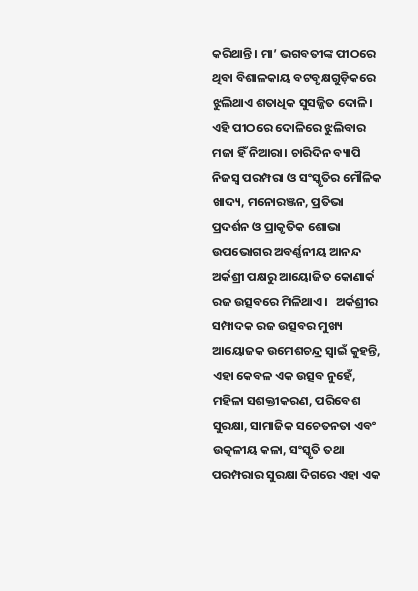କରିଥାନ୍ତି। ମା’ ଭଗବତୀଙ୍କ ପୀଠରେ ଥିବା ବିଶାଳକାୟ ବଟବୃକ୍ଷଗୁଡ଼ିକରେ ଝୁଲିଥାଏ ଶତାଧିକ ସୁସଜ୍ଜିତ ଦୋଳି। ଏହି ପୀଠରେ ଦୋଳିରେ ଝୁଲିବାର ମଜା ହିଁ ନିଆରା। ଚାରିଦିନ ବ୍ୟାପି ନିଜସ୍ୱ ପରମ୍ପରା ଓ ସଂସ୍କୃତିର ମୌଳିକ ଖାଦ୍ୟ, ମନୋରଞ୍ଜନ, ପ୍ରତିଭା ପ୍ରଦର୍ଶନ ଓ ପ୍ରାକୃତିକ ଶୋଭା ଉପଭୋଗର ଅବର୍ଣ୍ଣନୀୟ ଆନନ୍ଦ ଅର୍କଶ୍ରୀ ପକ୍ଷରୁ ଆୟୋଜିତ କୋଣାର୍କ ରଜ ଉତ୍ସବରେ ମିଳିଥାଏ।   ଅର୍କଶ୍ରୀର ସମ୍ପାଦକ ରଜ ଉତ୍ସବର ମୁଖ୍ୟ ଆୟୋଜକ ଉମେଶଚନ୍ଦ୍ର ସ୍ୱାଇଁ କୁହନ୍ତି, ଏହା କେବଳ ଏକ ଉତ୍ସବ ନୁହେଁ, ମହିଳା ସଶକ୍ତୀକରଣ, ପରିବେଶ ସୁରକ୍ଷା, ସାମାଜିକ ସଚେତନତା ଏବଂ ଉତ୍କଳୀୟ କଳା, ସଂସ୍କୃତି ତଥା ପରମ୍ପରାର ସୁରକ୍ଷା ଦିଗରେ ଏହା ଏକ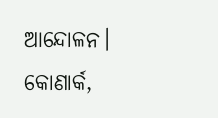ଆନ୍ଦୋଳନ।   କୋଣାର୍କ,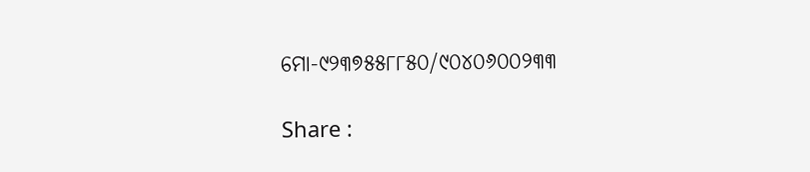ମୋ-୯୨୩୭୫୫୮୮୫୦/୯୦୪୦୬୦୦୨୩୩

Share :